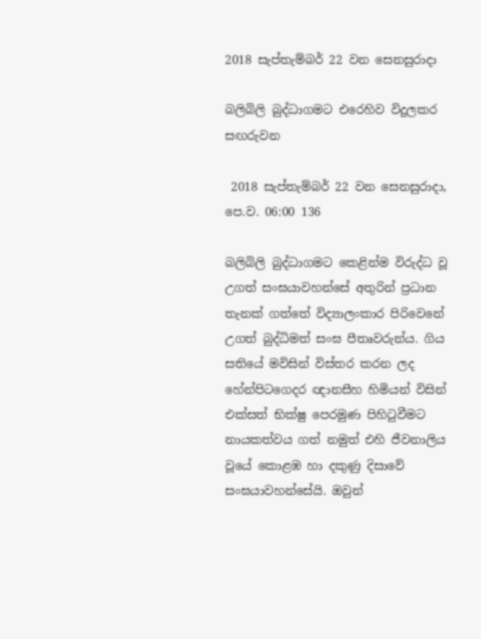2018 සැප්තැම්බර් 22 වන සෙනසුරාදා

බලිබිලි බුද්ධාගමට එරෙහිව විදුලකර සඟරුවන

 2018 සැප්තැම්බර් 22 වන සෙනසුරාදා, පෙ.ව. 06:00 136

බලිබිලි බුද්ධාගමට කෙළින්ම විරුද්ධ වූ උගත් සංඝයාවහන්සේ අතුරින් ප්‍රධාන තැනක් ගත්තේ විද්‍යාලංකාර පිරිවෙනේ උගත් බුද්ධිමත් සංඝ පීතෘවරුන්ය. ගිය සතියේ මවිසින් විස්තර කරන ලද හේන්පිටගෙදර ඥානසීහ හිමියන් විසින් එක්සත් භික්ෂු පෙරමුණ පිහිටුවීමට නායකත්වය ගත් නමුත් එහි ජීවනාලිය වූයේ කොළඹ හා දකුණු දිසාවේ සංඝයාවහන්සේයි. ඔවුන්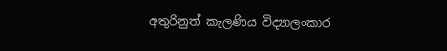අතුරිනුත් කැලණිය විද්‍යාලංකාර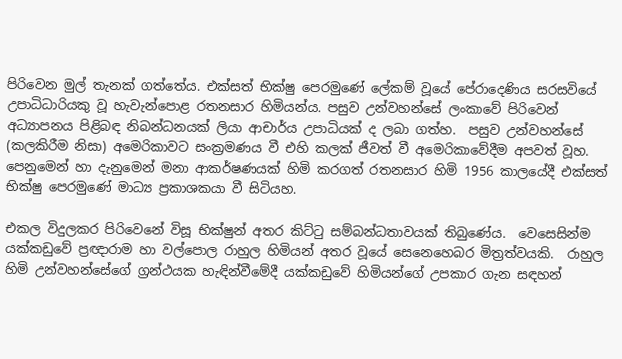පිරිවෙන මුල් තැනක් ගත්තේය. එක්සත් භික්ෂු පෙරමුණේ ලේකම් වූයේ පේරාදෙණිය සරසවියේ උපාධිධාරියකු වූ හැවැන්පොළ රතනසාර හිමියන්ය. පසුව උන්වහන්සේ ලංකාවේ පිරිවෙන් අධ්‍යාපනය පිළිබඳ නිබන්ධනයක් ලියා ආචාර්ය උපාධියක් ද ලබා ගත්හ.  පසුව උන්වහන්සේ (කලකිරීම නිසා) අමෙරිකාවට සංක්‍රමණය වී එහි කලක් ජීවත් වී අමෙරිකාවේදීම අපවත් වූහ.  පෙනුමෙන් හා දැනුමෙන් මනා ආකර්ෂණයක් හිමි කරගත් රතනසාර හිමි 1956 කාලයේදී එක්සත් භික්ෂු පෙරමුණේ මාධ්‍ය ප්‍රකාශකයා වී සිටියහ.

එකල විදුලකර පිරිවෙනේ විසූ භික්ෂුන් අතර කිට්ටු සම්බන්ධතාවයක් තිබුණේය.  වෙසෙසින්ම යක්කඩුවේ ප්‍රඥාරාම හා වල්පොල රාහුල හිමියන් අතර වූයේ සෙනෙහෙබර මිත්‍රත්වයකි.  රාහුල හිමි උන්වහන්සේගේ ග්‍රන්ථයක හැඳින්වීමේදී යක්කඩුවේ හිමියන්ගේ උපකාර ගැන සඳහන්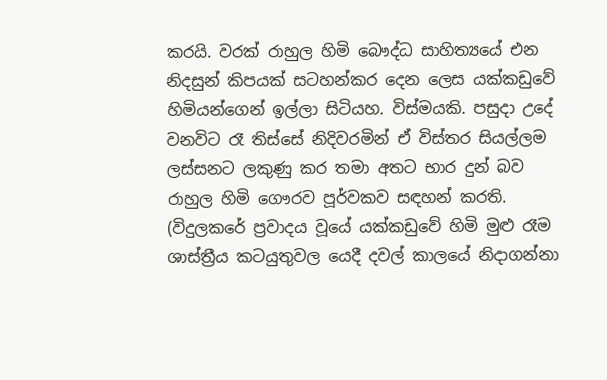කරයි. වරක් රාහුල හිමි බෞද්ධ සාහිත්‍යයේ එන නිදසුන් කිපයක් සටහන්කර දෙන ලෙස යක්කඩුවේ හිමියන්ගෙන් ඉල්ලා සිටියහ. විස්මයකි. පසුදා උදේ වනවිට රෑ තිස්සේ නිදිවරමින් ඒ විස්තර සියල්ලම ලස්සනට ලකුණු කර තමා අතට භාර දුන් බව රාහුල හිමි ගෞරව පූර්වකව සඳහන් කරති. (විදුලකරේ ප්‍රවාදය වූයේ යක්කඩුවේ හිමි මුළු රෑම ශාස්ත්‍රීය කටයුතුවල යෙදී දවල් කාලයේ නිදාගන්නා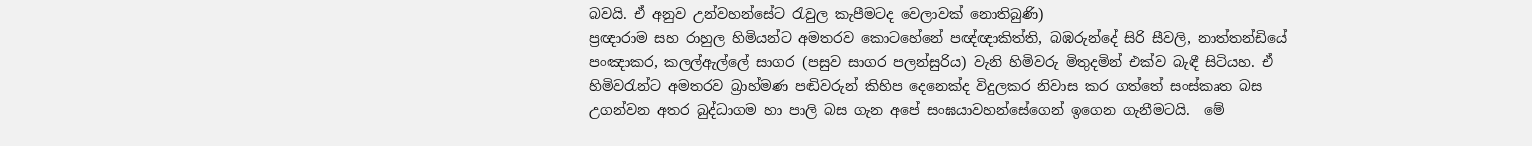බවයි. ඒ අනුව උන්වහන්සේට රැවුල කැපීමටද වෙලාවක් නොතිබුණි)
ප්‍රඥාරාම සහ රාහුල හිමියන්ට අමතරව කොටහේනේ පඥ්ඥාකිත්ති, බඹරුන්දේ සිරි සීවලි, නාත්තන්ඩියේ පංඤාකර, කලල්ඇල්ලේ සාගර (පසුව සාගර පලන්සුරිය) වැනි හිමිවරු මිතුදමින් එක්ව බැඳී සිටියහ. ඒ හිමිවරැන්ට අමතරව බ්‍රාහ්මණ පඬිවරුන් කිහිප දෙනෙක්ද විදුලකර නිවාස කර ගත්තේ සංස්කෘත බස උගන්වන අතර බුද්ධාගම හා පාලි බස ගැන අපේ සංඝයාවහන්සේගෙන් ඉගෙන ගැනීමටයි.  මේ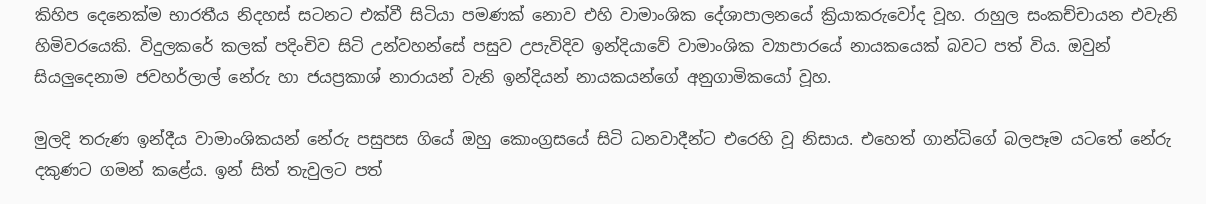කිහිප දෙනෙක්ම භාරතීය නිදහස් සටනට එක්වී සිටියා පමණක් නොව එහි වාමාංශික දේශාපාලනයේ ක්‍රියාකරුවෝද වූහ. රාහුල සංකච්චායන එවැනි හිමිවරයෙකි. විදුලකරේ කලක් පදිංචිව සිටි උන්වහන්සේ පසුව උපැවිදිව ඉන්දියාවේ වාමාංශික ව්‍යාපාරයේ නායකයෙක් බවට පත් විය. ඔවුන් සියලුදෙනාම ජවහර්ලාල් නේරු හා ජයප්‍රකාශ් නාරායන් වැනි ඉන්දියන් නායකයන්ගේ අනුගාමිකයෝ වූහ.

මුලදි තරුණ ඉන්දීය වාමාංශිකයන් නේරු පසුපස ගියේ ඔහු කොංග්‍රසයේ සිටි ධනවාදීන්ට එරෙහි වූ නිසාය. එහෙත් ගාන්ධිගේ බලපෑම යටතේ නේරු දකුණට ගමන් කළේය. ඉන් සිත් තැවුලට පත්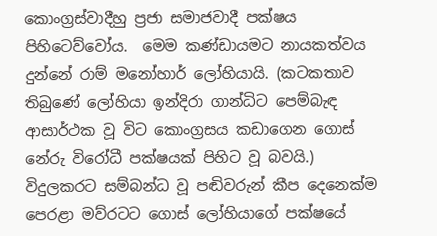කොංග්‍රස්වාදීහු ප්‍රජා සමාජවාදී පක්ෂය පිහිටෙව්වෝය.  මෙම කණ්ඩායමට නායකත්වය දුන්නේ රාම් මනෝහාර් ලෝහියායි. (කටකතාව තිබුණේ ලෝහියා ඉන්දිරා ගාන්ධිට පෙම්බැඳ ආසාර්ථක වූ විට කොංග්‍රසය කඩාගෙන ගොස් නේරු විරෝධී පක්ෂයක් පිහිට වූ බවයි.)  විදුලකරට සම්බන්ධ වූ පඬිවරුන් කීප දෙනෙක්ම පෙරළා මව්රටට ගොස් ලෝහියාගේ පක්ෂයේ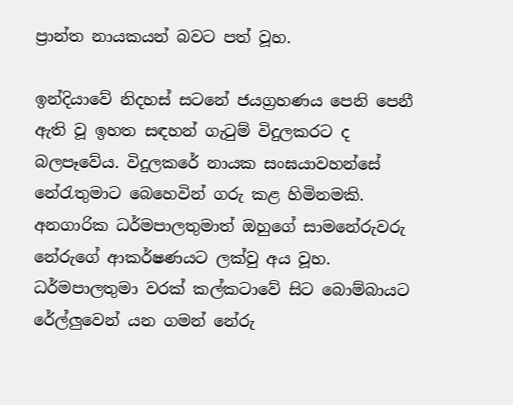ප්‍රාන්ත නායකයන් බවට පත් වූහ.

ඉන්දියාවේ නිදහස් සටනේ ජයග්‍රහණය පෙනි පෙනී ඇති වූ ඉහත සඳහන් ගැටුම් විදුලකරට ද බලපෑවේය. විදුලකරේ නායක සංඝයාවහන්සේ නේරැතුමාට බෙහෙවින් ගරු කළ හිමිනමකි. අනගාරික ධර්මපාලතුමාත් ඔහුගේ සාමනේරුවරු නේරුගේ ආකර්ෂණයට ලක්වු අය වූහ. ධර්මපාලතුමා වරක් කල්කටාවේ සිට බොම්බායට රේල්ලුවෙන් යන ගමන් නේරු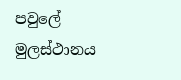පවුලේ මුලස්ථානය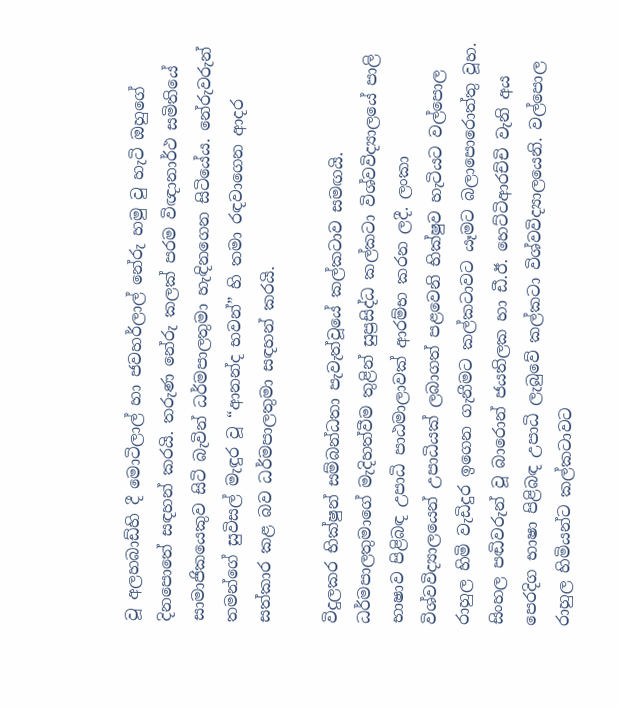වූ අලහබාඩ්හි දී මොටිලාල් හා ජවහර්ලාල් නේරු හමු වු හැටි ඔහුගේ දිනපොතේ සඳහන් කරයි. තරුණ නේරු කලක් පරම විඥානාර්ථ සමිතියේ සාමාජිකයෙකුව සිටි බැවින් ධර්මපාලතුමා හැඳිනගෙන සිටියේය. නේරුවරුන් තමන්ගේ සුවිසල් මැඳුර වූ “ආනන්ද භවන්” හි තමා රඳවාගෙන ආදර සත්කාර කළ බව ධර්මපාලතුමා සඳහන් කරයි.

විදුලකර භික්ෂුන් සම්බන්ධතා පැවැත්වූයේ කල්කටාව සමඟයි. ධර්මපාලතුමාගේ මැදිහත්වීම තුළින් සුප්‍රසිද්ධ කල්කටා විශ්වවිද්‍යාලයේ පාලි භාෂාව පිළිබඳ උපාධි පාඨමාලාවක් ආරම්භ කරන ලදී. ලංකා විශ්වවිද්‍යාලයෙන් උපාධියක් ලබාගත් පළවෙනි භික්ෂුව හැටියට වල්පොල රාහුල හිමි වැඩිදුර ඉගෙන ගැනීමට කල්කටාවට යෑමට බලාපොරොත්තු වූහ. සිංහල පඬිවරුන් වූ බාරොන් ජයතිලක හා ඩී.ඊ. හෙට්ටිආරච්චි වැනි අය පෙරදිග භාෂා පිළිබඳ උපාධි ලැබුවේ කල්කටා විශ්වවිද්‍යාලයෙනි. වල්පොල රාහුල හිමියන්ට කල්කටාවට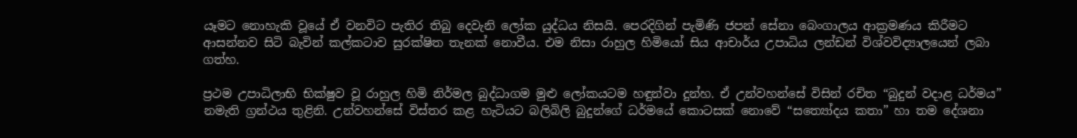යෑමට නොහැකි වූයේ ඒ වනවිට පැතිර තිබු දෙවැනි ලෝක යුද්ධය නිසයි. පෙරදිගින් පැමිණි ජපන් සේනා බෙංගාලය ආක්‍රමණය කිරීමට ආසන්නව සිටි බැවින් කල්කටාව සුරක්ෂිත තැනක් නොවීය. එම නිසා රාහුල හිමියෝ සිය ආචාර්ය උපාධිය ලන්ඩන් විශ්වවිද්‍යාලයෙන් ලබා ගත්හ.

ප්‍රථම උපාධිලාභි භික්ෂුව වූ රාහුල හිමි නිර්මල බුද්ධාගම මුළු ලෝකයටම හඳුන්වා දුන්හ. ඒ උන්වහන්සේ විසින් රචිත “බුදුන් වදාළ ධර්මය” නමැති ග්‍රන්ථය තුළිනි. උන්වහන්සේ විස්තර කළ හැටියට බලිබිලි බුදුන්ගේ ධර්මයේ කොටසක් නොවේ “සත්‍යෝදය කතා” හා තම දේශනා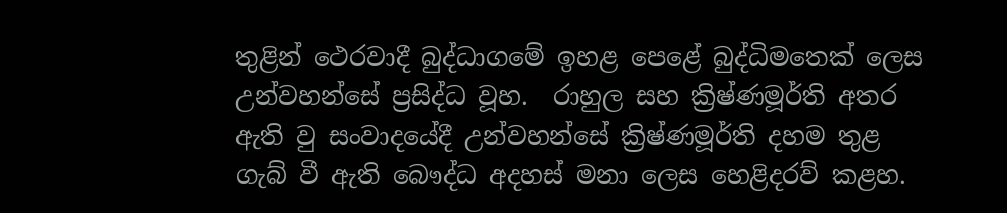තුළින් ථෙරවාදී බුද්ධාගමේ ඉහළ පෙළේ බුද්ධිමතෙක් ලෙස උන්වහන්සේ ප්‍රසිද්ධ වූහ.  රාහුල සහ ක්‍රිෂ්ණමූර්ති අතර ඇති වු සංවාදයේදී උන්වහන්සේ ක්‍රිෂ්ණමූර්ති දහම තුළ ගැබ් වී ඇති බෞද්ධ අදහස් මනා ලෙස හෙළිදරව් කළහ.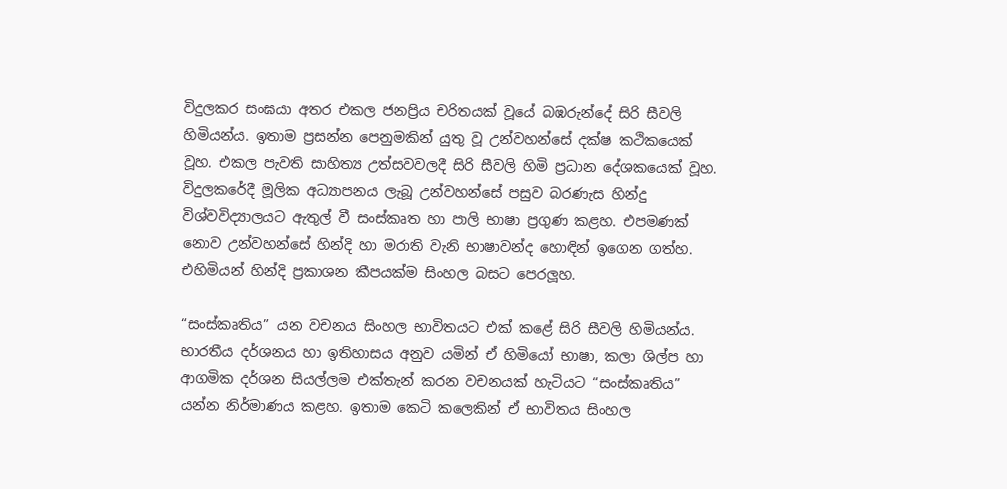විදුලකර සංඝයා අතර එකල ජනප්‍රිය චරිතයක් වූයේ බඹරුන්දේ සිරි සීවලි හිමියන්ය. ඉතාම ප්‍රසන්න පෙනුමකින් යුතු වූ උන්වහන්සේ දක්ෂ කථිකයෙක් වූහ. එකල පැවති සාහිත්‍ය උත්සවවලදී සිරි සීවලි හිමි ප්‍රධාන දේශකයෙක් වූහ. විදුලකරේදී මූලික අධ්‍යාපනය ලැබූ උන්වහන්සේ පසුව බරණැස හින්දු විශ්වවිද්‍යාලයට ඇතුල් වී සංස්කෘත හා පාලි භාෂා ප්‍රගුණ කළහ. එපමණක් නොව උන්වහන්සේ හින්දි හා මරාති වැනි භාෂාවන්ද හොඳින් ඉගෙන ගත්හ. එහිමියන් හින්දි ප්‍රකාශන කීපයක්ම සිංහල බසට පෙරලූහ.

“සංස්කෘතිය” යන වචනය සිංහල භාවිතයට එක් කළේ සිරි සීවලි හිමියන්ය. භාරතීය දර්ශනය හා ඉතිහාසය අනුව යමින් ඒ හිමියෝ භාෂා, කලා ශිල්ප හා ආගමික දර්ශන සියල්ලම එක්තැන් කරන වචනයක් හැටියට “සංස්කෘතිය” යන්න නිර්මාණය කළහ. ඉතාම කෙටි කලෙකින් ඒ භාවිතය සිංහල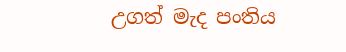උගත් මැද පංතිය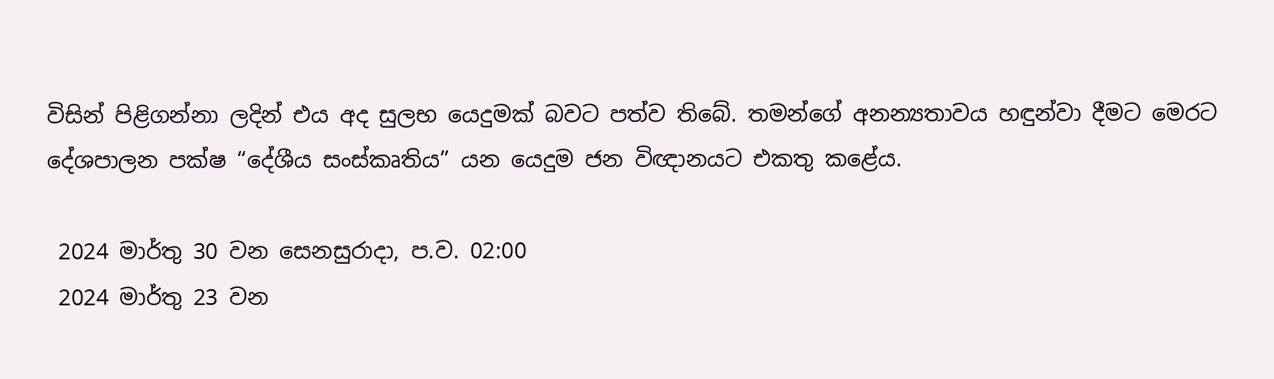විසින් පිළිගන්නා ලදින් එය අද සුලභ යෙදුමක් බවට පත්ව තිබේ. තමන්ගේ අනන්‍යතාවය හඳුන්වා දීමට මෙරට දේශපාලන පක්ෂ “දේශීය සංස්කෘතිය” යන යෙදුම ජන විඥානයට එකතු ක‍ළේය.

 2024 මාර්තු 30 වන සෙනසුරාදා, ප.ව. 02:00
 2024 මාර්තු 23 වන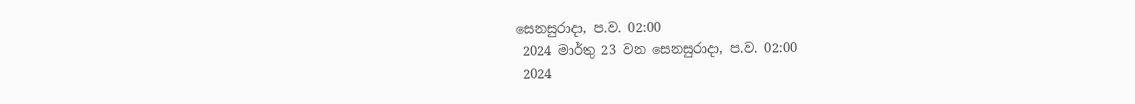සෙනසුරාදා, ප.ව. 02:00
 2024 මාර්තු 23 වන සෙනසුරාදා, ප.ව. 02:00
 2024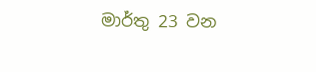මාර්තු 23 වන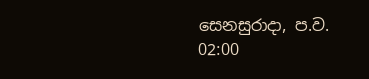සෙනසුරාදා, ප.ව. 02:00